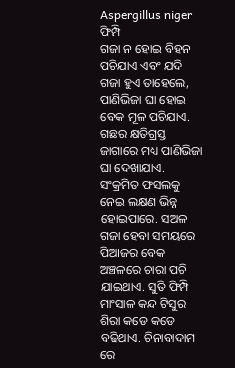Aspergillus niger
ଫିମ୍ପି
ଗଜା ନ ହୋଇ ବିହନ ପଚିଯାଏ ଏବଂ ଯଦି ଗଜା ହୁଏ ତାହେଲେ, ପାଣିଭିଜା ଘା ହୋଇ ବେକ ମୂଳ ପଚିଯାଏ. ଗଛର କ୍ଷତିଗ୍ରସ୍ତ ଜାଗାରେ ମଧ୍ୟ ପାଣିଭିଜା ଘା ଦେଖାଯାଏ. ସଂକ୍ରମିତ ଫସଲକୁ ନେଇ ଲକ୍ଷଣ ଭିନ୍ନ ହୋଇପାରେ. ସଅଳ ଗଜା ହେବା ସମୟରେ ପିଆଜର ବେକ ଅଞ୍ଚଳରେ ଚାରା ପଚି ଯାଇଥାଏ. ସୁତି ଫିମ୍ପି ମାଂସାଳ କନ୍ଦ ଟିସୁର ଶିରା କଡେ କଡେ ବଢିଥାଏ. ଚିନାବାଦାମ ରେ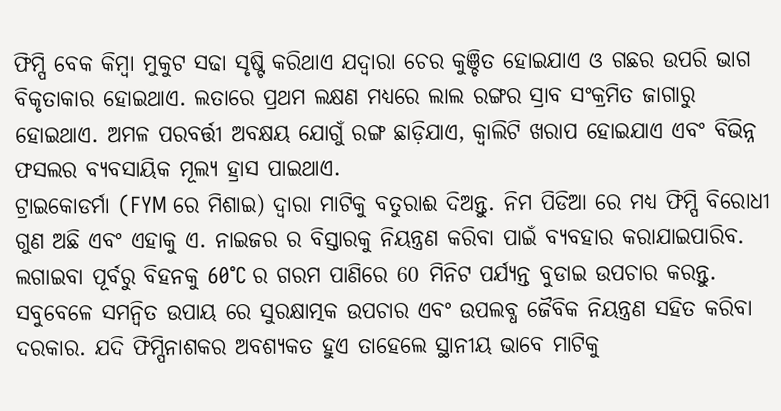ଫିମ୍ପି ବେକ କିମ୍ବା ମୁକୁଟ ସଢା ସୃଷ୍ଟି କରିଥାଏ ଯଦ୍ୱାରା ଚେର କୁଞ୍ଚିତ ହୋଇଯାଏ ଓ ଗଛର ଉପରି ଭାଗ ବିକୃତାକାର ହୋଇଥାଏ. ଲତାରେ ପ୍ରଥମ ଲକ୍ଷଣ ମଧ୍ୟରେ ଲାଲ ରଙ୍ଗର ସ୍ରାବ ସଂକ୍ରମିତ ଜାଗାରୁ ହୋଇଥାଏ. ଅମଳ ପରବର୍ତ୍ତୀ ଅବକ୍ଷୟ ଯୋଗୁଁ ରଙ୍ଗ ଛାଡ଼ିଯାଏ, କ୍ୱାଲିଟି ଖରାପ ହୋଇଯାଏ ଏବଂ ବିଭିନ୍ନ ଫସଲର ବ୍ୟବସାୟିକ ମୂଲ୍ୟ ହ୍ରାସ ପାଇଥାଏ.
ଟ୍ରାଇକୋଡର୍ମା (FYM ରେ ମିଶାଇ) ଦ୍ୱାରା ମାଟିକୁ ବତୁରାଈ ଦିଅନ୍ତୁ. ନିମ ପିଡିଆ ରେ ମଧ୍ୟ ଫିମ୍ପି ବିରୋଧୀ ଗୁଣ ଅଛି ଏବଂ ଏହାକୁ ଏ. ନାଇଜର ର ବିସ୍ତାରକୁ ନିୟନ୍ତ୍ରଣ କରିବା ପାଇଁ ବ୍ୟବହାର କରାଯାଇପାରିବ. ଲଗାଇବା ପୂର୍ବରୁ ବିହନକୁ 60°C ର ଗରମ ପାଣିରେ 60 ମିନିଟ ପର୍ଯ୍ୟନ୍ତ ବୁଡାଇ ଉପଚାର କରନ୍ତୁ.
ସବୁବେଳେ ସମନ୍ବିତ ଉପାୟ ରେ ସୁରକ୍ଷାତ୍ମକ ଉପଚାର ଏବଂ ଉପଲବ୍ଧ ଜୈବିକ ନିୟନ୍ତ୍ରଣ ସହିତ କରିବା ଦରକାର. ଯଦି ଫିମ୍ପିନାଶକର ଅବଶ୍ୟକତ ହୁଏ ତାହେଲେ ସ୍ଥାନୀୟ ଭାବେ ମାଟିକୁ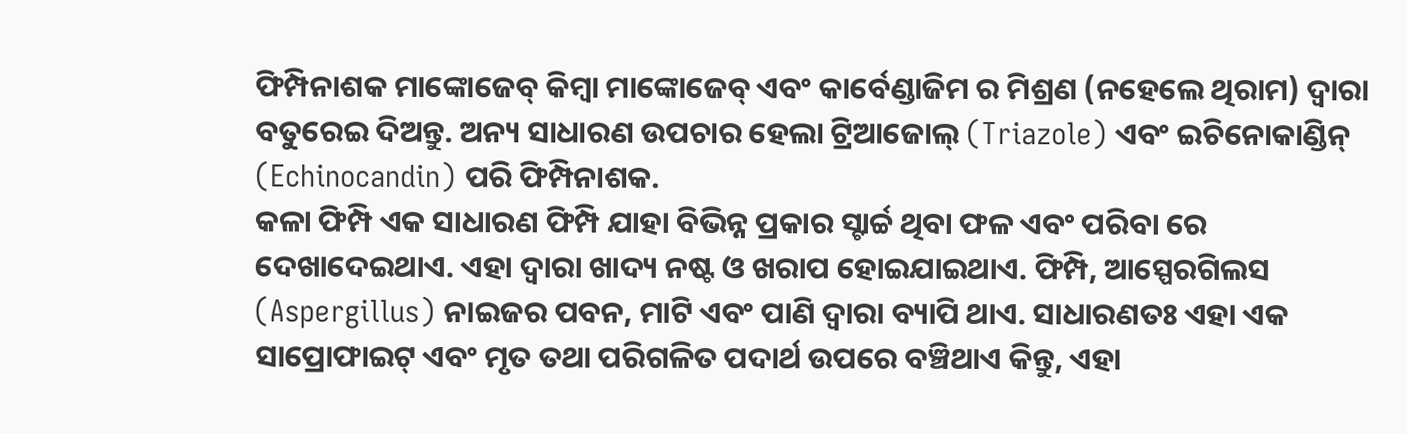ଫିମ୍ପିନାଶକ ମାଙ୍କୋଜେବ୍ କିମ୍ବା ମାଙ୍କୋଜେବ୍ ଏବଂ କାର୍ବେଣ୍ଡାଜିମ ର ମିଶ୍ରଣ (ନହେଲେ ଥିରାମ) ଦ୍ୱାରା ବତୁରେଇ ଦିଅନ୍ତୁ. ଅନ୍ୟ ସାଧାରଣ ଉପଚାର ହେଲା ଟ୍ରିଆଜୋଲ୍ (Triazole) ଏବଂ ଇଚିନୋକାଣ୍ଡିନ୍ (Echinocandin) ପରି ଫିମ୍ପିନାଶକ.
କଳା ଫିମ୍ପି ଏକ ସାଧାରଣ ଫିମ୍ପି ଯାହା ବିଭିନ୍ନ ପ୍ରକାର ସ୍ଟାର୍ଚ୍ଚ ଥିବା ଫଳ ଏବଂ ପରିବା ରେ ଦେଖାଦେଇଥାଏ. ଏହା ଦ୍ୱାରା ଖାଦ୍ୟ ନଷ୍ଟ ଓ ଖରାପ ହୋଇଯାଇଥାଏ. ଫିମ୍ପି, ଆସ୍ପେରଗିଲସ (Aspergillus) ନାଇଜର ପବନ, ମାଟି ଏବଂ ପାଣି ଦ୍ୱାରା ବ୍ୟାପି ଥାଏ. ସାଧାରଣତଃ ଏହା ଏକ ସାପ୍ରୋଫାଇଟ୍ ଏବଂ ମୃତ ତଥା ପରିଗଳିତ ପଦାର୍ଥ ଉପରେ ବଞ୍ଚିଥାଏ କିନ୍ତୁ, ଏହା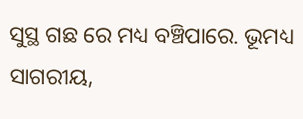ସୁସ୍ଥ ଗଛ ରେ ମଧ୍ୟ ବଞ୍ଚିପାରେ. ଭୂମଧ୍ୟ ସାଗରୀୟ,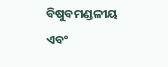ବିଷୁବମଣ୍ଡଳୀୟ ଏବଂ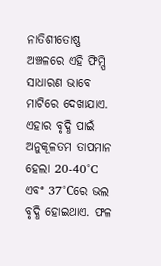ନାତିଶୀତୋଷ୍ଣ ଅଞ୍ଚଳରେ ଏହି ଫିମ୍ପି ସାଧାରଣ ଭାବେ ମାଟିରେ ଦେଖାଯାଏ. ଏହାର ବୃଦ୍ଧି ପାଇଁ ଅନୁକୂଳତମ ତାପମାନ ହେଲା 20-40°C ଏବଂ 37°Cରେ ଭଲ ବୃଦ୍ଧି ହୋଇଥାଏ. ଫଳ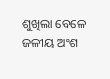ଶୁଖିଲା ବେଳେ ଜଳୀୟ ଅଂଶ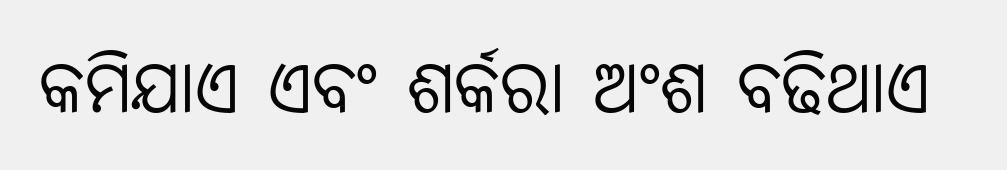କମିଯାଏ ଏବଂ ଶର୍କରା ଅଂଶ ବଢିଥାଏ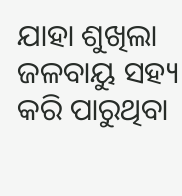ଯାହା ଶୁଖିଲା ଜଳବାୟୁ ସହ୍ୟ କରି ପାରୁଥିବା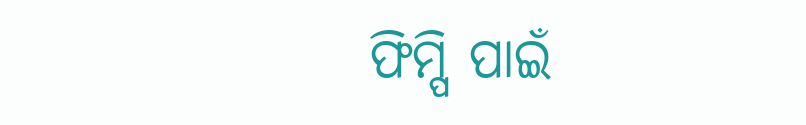ଫିମ୍ପି ପାଇଁ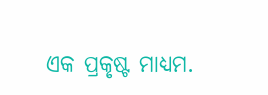ଏକ ପ୍ରକୃଷ୍ଟ ମାଧ୍ୟମ.